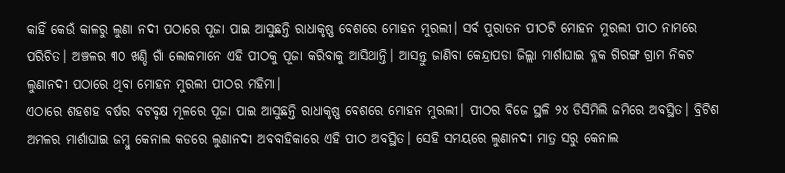କାହିଁ କେଉଁ କାଳରୁ ଲୁଣା ନଦୀ ପଠାରେ ପୂଜା ପାଇ ଆସୁଛନ୍ତି ରାଧାକୃଷ୍ଣ ବେଶରେ ମୋହନ ମୁରଲୀ। ସର୍ବ ପୁରାତନ ପୀଠଟି ମୋହନ ମୁରଲୀ ପୀଠ ନାମରେ ପରିଚିତ। ଅଞ୍ଚଳର ୩୦ ଖଣ୍ଡି ଗାଁ ଲୋକମାନେ ଏହି ପୀଠକୁ ପୂଜା କରିବାକୁ ଆସିଥାନ୍ତି। ଆସନ୍ତୁ ଜାଣିବା କେନ୍ଦ୍ରାପଡା ଜିଲ୍ଲା ମାର୍ଶାଘାଇ ବ୍ଲକ ଗିରଙ୍ଗ ଗ୍ରାମ ନିକଟ ଲୁଣାନଦୀ ପଠାରେ ଥିବା ମୋହନ ମୁରଲୀ ପୀଠର ମହିମା।
ଏଠାରେ ଶହଶହ ବର୍ଷର ବଟବୃକ୍ଷ ମୂଳରେ ପୂଜା ପାଇ ଆସୁଛନ୍ତି ରାଧାକୃଷ୍ଣ ବେଶରେ ମୋହନ ମୁରଲୀ। ପୀଠର ବିଜେ ସ୍ଥଳି ୨୪ ଡିସିମିଲି ଜମିରେ ଅବସ୍ଥିତ। ବ୍ରିଟିଶ ଅମଳର ମାର୍ଶାଘାଇ ଜମ୍ବୁ କେନାଲ କଡରେ ଲୁଣାନଦୀ ଅବବାହିକାରେ ଏହି ପୀଠ ଅବସ୍ଥିତ। ସେହି ସମୟରେ ଲୁଣାନଦୀ ମାତ୍ର ସରୁ କେନାଲ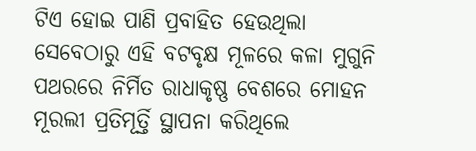ଟିଏ ହୋଇ ପାଣି ପ୍ରବାହିତ ହେଉଥିଲା ସେବେଠାରୁ ଏହି ବଟବୃକ୍ଷ ମୂଳରେ କଳା ମୁଗୁନି ପଥରରେ ନିର୍ମିତ ରାଧାକୃଷ୍ଣ ବେଶରେ ମୋହନ ମୂରଲୀ ପ୍ରତିମୂର୍ତ୍ତି ସ୍ଥାପନା କରିଥିଲେ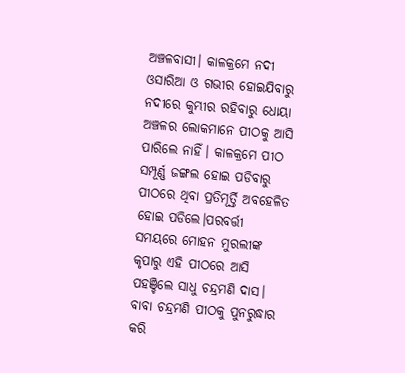ଅଞ୍ଚଳବାସୀ। କାଳକ୍ରମେ ନଦୀ ଓସାରିଆ ଓ ଗଭୀର ହୋଇଯିବାରୁ ନଦୀରେ କୁମ୍ଭୀର ରହିବାରୁ ଧୋୟା ଅଞ୍ଚଳର ଲୋକମାନେ ପୀଠକୁ ଆସି ପାରିଲେ ନାହିଁ। କାଳକ୍ରମେ ପୀଠ ସମ୍ପୂର୍ଣ୍ଣ ଜଙ୍ଗଲ ହୋଇ ପଡିବାରୁ ପୀଠରେ ଥିବା ପ୍ରତିମୂର୍ତ୍ତି ଅବହେଳିତ ହୋଇ ପଡିଲେ।ପରବର୍ତ୍ତୀ ସମୟରେ ମୋହନ ମୁରଲୀଙ୍କ କୃପାରୁ ଏହି ପୀଠରେ ଆସି ପହଞ୍ଚିଲେ ସାଧୁ ଚନ୍ଦ୍ରମଣି ଦାସ। ବାବା ଚନ୍ଦ୍ରମଣି ପୀଠକୁ ପୁନରୁଦ୍ଧାର କରି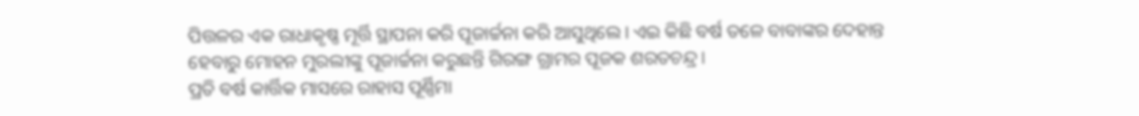ପିତ୍ତଳର ଏକ ରାଧାକୃଷ୍ଣ ମୂର୍ତ୍ତି ସ୍ଥାପନା କରି ପୂଜାର୍ଚ୍ଚନା କରି ଆସୁଥିଲେ। ଏଇ କିଛି ବର୍ଷ ତଳେ ବାବାଙ୍କର ଦେହାନ୍ତ ହେବାରୁ ମୋହନ ମୁରଲୀଙ୍କୁ ପୂଜାର୍ଚ୍ଚନା କରୁଛନ୍ତି ଗିରଙ୍ଗ ଗ୍ରାମର ପୂଜକ ଶରତଚନ୍ଦ୍ର।
ପ୍ରତି ବର୍ଷ କାର୍ତ୍ତିକ ମାସରେ ରାହାସ ପୂର୍ଣ୍ଣିମା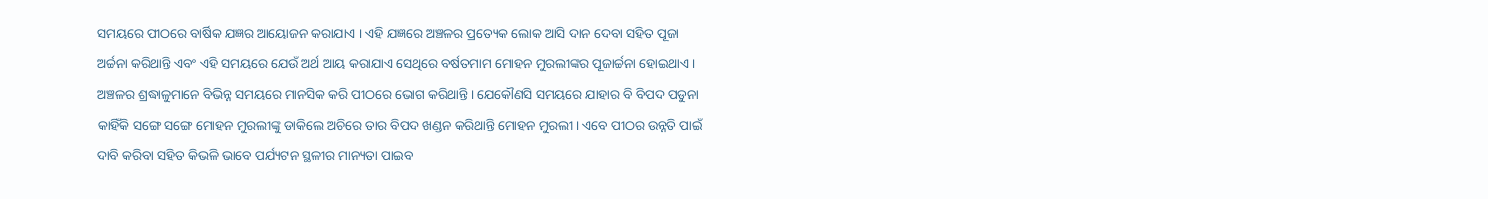ସମୟରେ ପୀଠରେ ବାର୍ଷିକ ଯଜ୍ଞର ଆୟୋଜନ କରାଯାଏ । ଏହି ଯଜ୍ଞରେ ଅଞ୍ଚଳର ପ୍ରତ୍ୟେକ ଲୋକ ଆସି ଦାନ ଦେବା ସହିତ ପୂଜା ଅର୍ଚ୍ଚନା କରିଥାନ୍ତି ଏବଂ ଏହି ସମୟରେ ଯେଉଁ ଅର୍ଥ ଆୟ କରାଯାଏ ସେଥିରେ ବର୍ଷତମାମ ମୋହନ ମୁରଲୀଙ୍କର ପୂଜାର୍ଚ୍ଚନା ହୋଇଥାଏ। ଅଞ୍ଚଳର ଶ୍ରଦ୍ଧାଳୁମାନେ ବିଭିନ୍ନ ସମୟରେ ମାନସିକ କରି ପୀଠରେ ଭୋଗ କରିଥାନ୍ତି। ଯେକୌଣସି ସମୟରେ ଯାହାର ବି ବିପଦ ପଡୁନା କାହିଁକି ସଙ୍ଗେ ସଙ୍ଗେ ମୋହନ ମୁରଲୀଙ୍କୁ ଡାକିଲେ ଅଚିରେ ତାର ବିପଦ ଖଣ୍ଡନ କରିଥାନ୍ତି ମୋହନ ମୁରଲୀ। ଏବେ ପୀଠର ଉନ୍ନତି ପାଇଁ ଦାବି କରିବା ସହିତ କିଭଳି ଭାବେ ପର୍ଯ୍ୟଟନ ସ୍ଥଳୀର ମାନ୍ୟତା ପାଇବ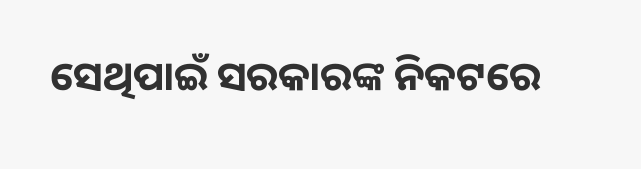ସେଥିପାଇଁ ସରକାରଙ୍କ ନିକଟରେ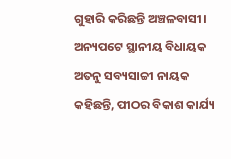ଗୁହାରି କରିଛନ୍ତି ଅଞ୍ଚଳବାସୀ। ଅନ୍ୟପଟେ ସ୍ଥାନୀୟ ବିଧାୟକ ଅତନୁ ସବ୍ୟସାଚ୍ଚୀ ନାୟକ କହିଛନ୍ତି, ପୀଠର ବିକାଶ କାର୍ଯ୍ୟ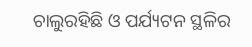ଚାଲୁରହିଛି ଓ ପର୍ଯ୍ୟଟନ ସ୍ଥଳିର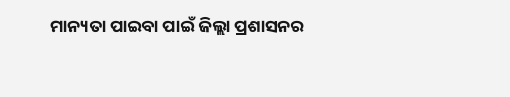ମାନ୍ୟତା ପାଇବା ପାଇଁ ଜିଲ୍ଲା ପ୍ରଶାସନର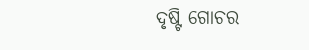ଦୃଷ୍ଟି ଗୋଚର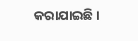କରାଯାଇଛି।